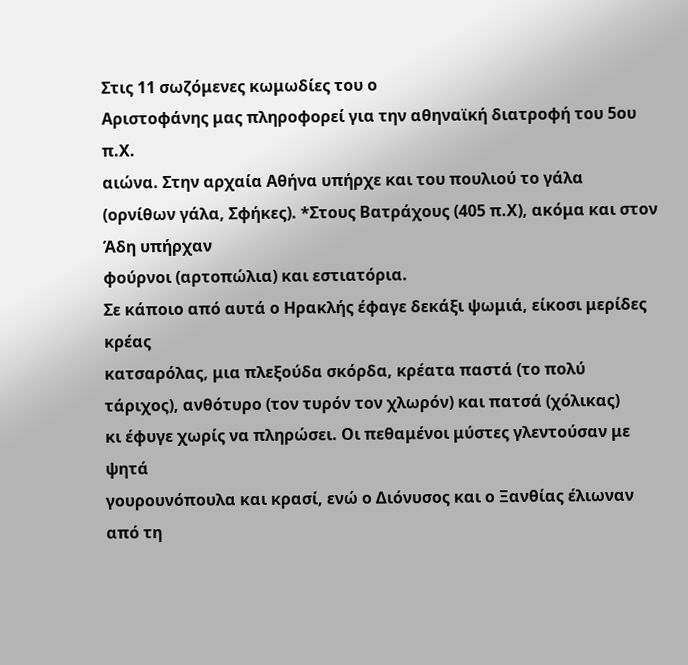Στις 11 σωζόμενες κωμωδίες του ο
Αριστοφάνης μας πληροφορεί για την αθηναϊκή διατροφή του 5ου π.Χ.
αιώνα. Στην αρχαία Αθήνα υπήρχε και του πουλιού το γάλα (ορνίθων γάλα, Σφήκες). *Στους Βατράχους (405 π.Χ), ακόμα και στον Άδη υπήρχαν
φούρνοι (αρτοπώλια) και εστιατόρια.
Σε κάποιο από αυτά ο Ηρακλής έφαγε δεκάξι ψωμιά, είκοσι μερίδες κρέας
κατσαρόλας, μια πλεξούδα σκόρδα, κρέατα παστά (το πολύ τάριχος), ανθότυρο (τον τυρόν τον χλωρόν) και πατσά (χόλικας)
κι έφυγε χωρίς να πληρώσει. Οι πεθαμένοι μύστες γλεντούσαν με ψητά
γουρουνόπουλα και κρασί, ενώ ο Διόνυσος και ο Ξανθίας έλιωναν από τη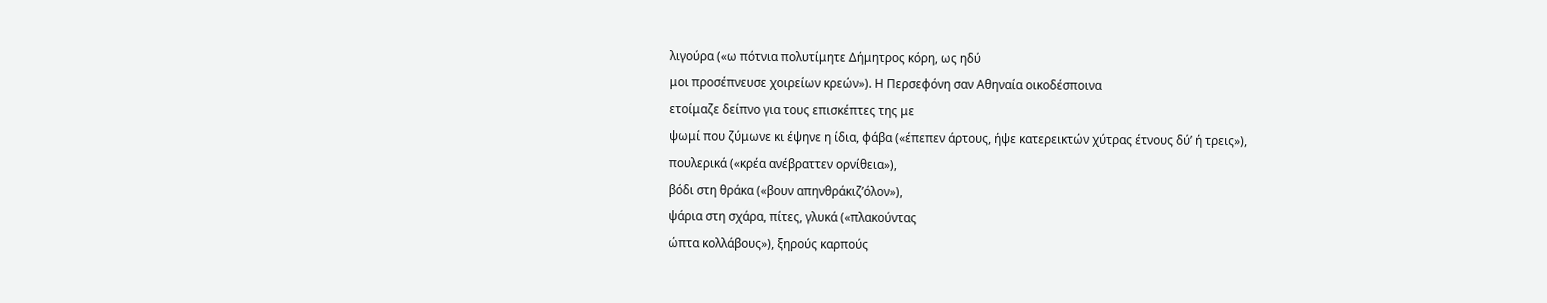λιγούρα («ω πότνια πολυτίμητε Δήμητρος κόρη, ως ηδύ
μοι προσέπνευσε χοιρείων κρεών»). Η Περσεφόνη σαν Αθηναία οικοδέσποινα
ετοίμαζε δείπνο για τους επισκέπτες της με
ψωμί που ζύμωνε κι έψηνε η ίδια, φάβα («έπεπεν άρτους, ήψε κατερεικτών χύτρας έτνους δύ’ ή τρεις»),
πουλερικά («κρέα ανέβραττεν ορνίθεια»),
βόδι στη θράκα («βουν απηνθράκιζ’όλον»),
ψάρια στη σχάρα, πίτες, γλυκά («πλακούντας
ώπτα κολλάβους»), ξηρούς καρπούς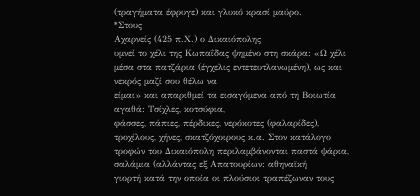(τραγήματα έφρυγε) και γλυκό κρασί μαύρο.
*Στους
Αχαρνείς (425 π.Χ.) ο Δικαιόπολης
υμνεί το χέλι της Κωπαΐδας ψημένο στη σκάρα: «Ω χέλι
μέσα στα πατζάρια (έγχελις εντετευτλανωμένη), ως και νεκρός μαζί σου θέλω να
είμαι» και απαριθμεί τα εισαγόμενα από τη Βοιωτία αγαθά: Τσίχλες, κοτσύφια,
φάσσες, πάπιες, πέρδικες, νερόκοτες (φαλαρίδες),
τροχίλους, χήνες, σκατζόχοιρους κ.α. Στον κατάλογο τροφών του Δικαιόπολη περιλαμβάνονται παστά ψάρια,
σαλάμια (αλλάντας εξ Απατουρίων: αθηναϊκή
γιορτή κατά την οποία οι πλούσιοι τραπέζωναν τους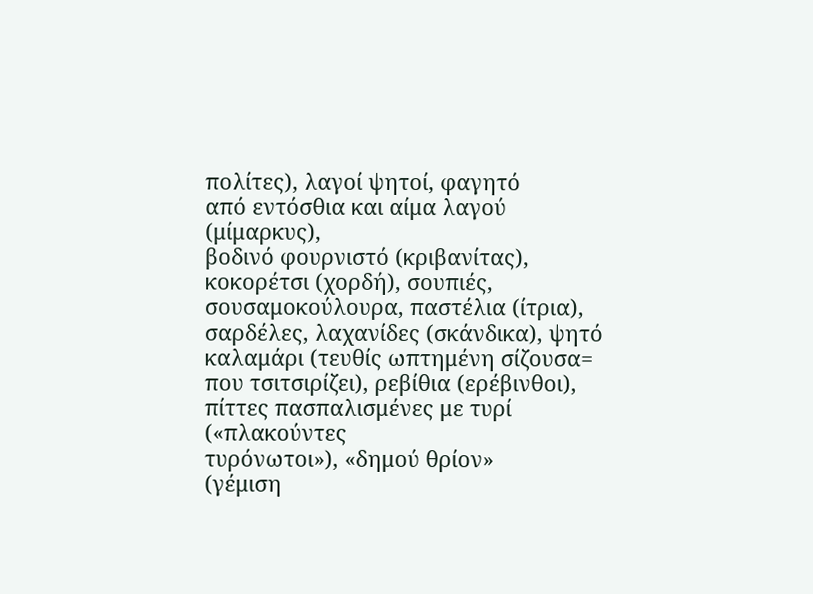πολίτες), λαγοί ψητοί, φαγητό
από εντόσθια και αίμα λαγού (μίμαρκυς),
βοδινό φουρνιστό (κριβανίτας),
κοκορέτσι (χορδή), σουπιές,
σουσαμοκούλουρα, παστέλια (ίτρια),
σαρδέλες, λαχανίδες (σκάνδικα), ψητό
καλαμάρι (τευθίς ωπτημένη σίζουσα=
που τσιτσιρίζει), ρεβίθια (ερέβινθοι),
πίττες πασπαλισμένες με τυρί («πλακούντες
τυρόνωτοι»), «δημού θρίον»
(γέμιση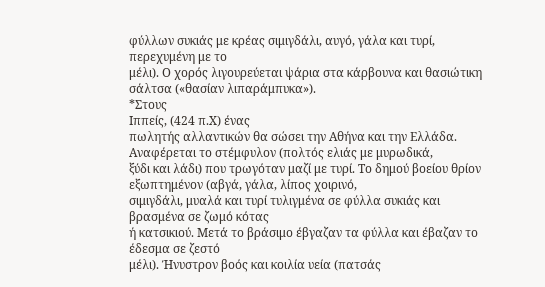φύλλων συκιάς με κρέας σιμιγδάλι, αυγό, γάλα και τυρί, περεχυμένη με το
μέλι). Ο χορός λιγουρεύεται ψάρια στα κάρβουνα και θασιώτικη σάλτσα («θασίαν λιπαράμπυκα»).
*Στους
Ιππείς, (424 π.Χ) ένας
πωλητής αλλαντικών θα σώσει την Αθήνα και την Ελλάδα. Αναφέρεται το στέμφυλον (πολτός ελιάς με μυρωδικά,
ξύδι και λάδι) που τρωγόταν μαζί με τυρί. Το δημού βοείου θρίον εξωπτημένον (αβγά, γάλα, λίπος χοιρινό,
σιμιγδάλι, μυαλά και τυρί τυλιγμένα σε φύλλα συκιάς και βρασμένα σε ζωμό κότας
ή κατσικιού. Μετά το βράσιμο έβγαζαν τα φύλλα και έβαζαν το έδεσμα σε ζεστό
μέλι). Ήνυστρον βοός και κοιλία υεία (πατσάς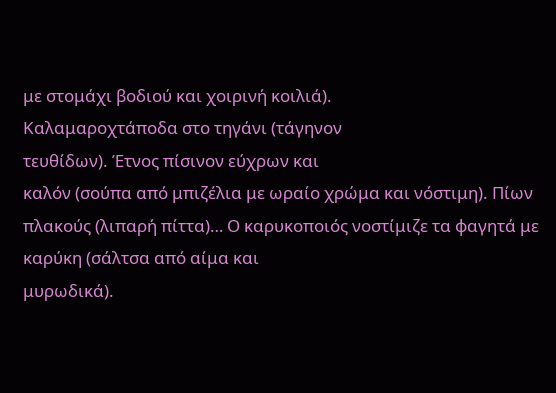με στομάχι βοδιού και χοιρινή κοιλιά).
Καλαμαροχτάποδα στο τηγάνι (τάγηνον
τευθίδων). Έτνος πίσινον εύχρων και
καλόν (σούπα από μπιζέλια με ωραίο χρώμα και νόστιμη). Πίων πλακούς (λιπαρή πίττα)… Ο καρυκοποιός νοστίμιζε τα φαγητά με καρύκη (σάλτσα από αίμα και
μυρωδικά).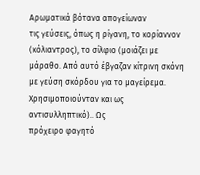Αρωματικά βότανα απογείωναν
τις γεύσεις, όπως η ρίγανη, το κορίαννον
(κόλιαντρος), το σίλφιο (μοιάζει με
μάραθο. Από αυτό έβγαζαν κίτρινη σκόνη
με γεύση σκόρδου για το μαγείρεμα. Χρησιμοποιούνταν και ως αντισυλληπτικό).. Ως
πρόχειρο φαγητό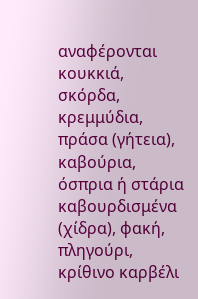αναφέρονται κουκκιά, σκόρδα, κρεμμύδια, πράσα (γήτεια), καβούρια, όσπρια ή στάρια
καβουρδισμένα (χίδρα), φακή,
πληγούρι, κρίθινο καρβέλι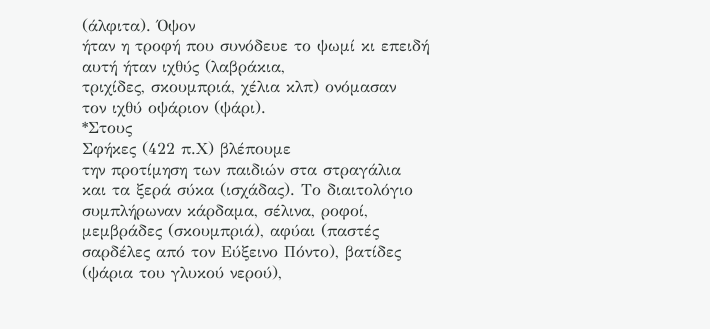(άλφιτα). Όψον
ήταν η τροφή που συνόδευε το ψωμί κι επειδή αυτή ήταν ιχθύς (λαβράκια,
τριχίδες, σκουμπριά, χέλια κλπ) ονόμασαν
τον ιχθύ οψάριον (ψάρι).
*Στους
Σφήκες (422 π.Χ) βλέπουμε
την προτίμηση των παιδιών στα στραγάλια και τα ξερά σύκα (ισχάδας). Το διαιτολόγιο συμπλήρωναν κάρδαμα, σέλινα, ροφοί, μεμβράδες (σκουμπριά), αφύαι (παστές
σαρδέλες από τον Εύξεινο Πόντο), βατίδες (ψάρια του γλυκού νερού),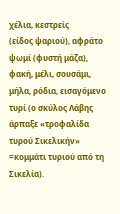χέλια, κεστρείς
(είδος ψαριού), αφράτο ψωμί (φυστή μάζα), φακή, μέλι, σουσάμι, μήλα, ρόδια, εισαγόμενο τυρί (ο σκύλος Λάβης
άρπαξε «τροφαλίδα τυρού Σικελικήν» =κομμάτι τυριού από τη Σικελία).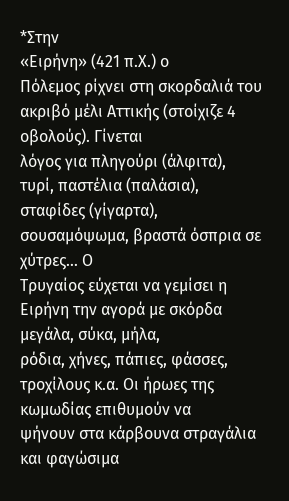*Στην
«Ειρήνη» (421 π.Χ.) ο
Πόλεμος ρίχνει στη σκορδαλιά του ακριβό μέλι Αττικής (στοίχιζε 4 οβολούς). Γίνεται
λόγος για πληγούρι (άλφιτα), τυρί, παστέλια (παλάσια), σταφίδες (γίγαρτα), σουσαμόψωμα, βραστά όσπρια σε χύτρες… Ο
Τρυγαίος εύχεται να γεμίσει η Ειρήνη την αγορά με σκόρδα μεγάλα, σύκα, μήλα,
ρόδια, χήνες, πάπιες, φάσσες, τροχίλους κ.α. Οι ήρωες της κωμωδίας επιθυμούν να
ψήνουν στα κάρβουνα στραγάλια και φαγώσιμα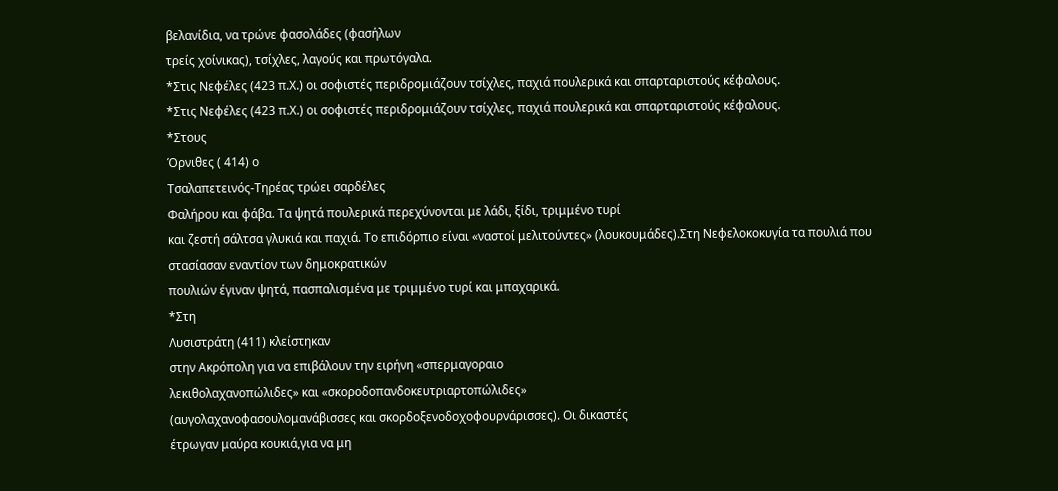βελανίδια, να τρώνε φασολάδες (φασήλων
τρείς χοίνικας), τσίχλες, λαγούς και πρωτόγαλα.
*Στις Νεφέλες (423 π.Χ.) οι σοφιστές περιδρομιάζουν τσίχλες, παχιά πουλερικά και σπαρταριστούς κέφαλους.
*Στις Νεφέλες (423 π.Χ.) οι σοφιστές περιδρομιάζουν τσίχλες, παχιά πουλερικά και σπαρταριστούς κέφαλους.
*Στους
Όρνιθες ( 414) ο
Τσαλαπετεινός-Τηρέας τρώει σαρδέλες
Φαλήρου και φάβα. Τα ψητά πουλερικά περεχύνονται με λάδι, ξίδι, τριμμένο τυρί
και ζεστή σάλτσα γλυκιά και παχιά. Το επιδόρπιο είναι «ναστοί μελιτούντες» (λουκουμάδες).Στη Νεφελοκοκυγία τα πουλιά που
στασίασαν εναντίον των δημοκρατικών
πουλιών έγιναν ψητά, πασπαλισμένα με τριμμένο τυρί και μπαχαρικά.
*Στη
Λυσιστράτη (411) κλείστηκαν
στην Ακρόπολη για να επιβάλουν την ειρήνη «σπερμαγοραιο
λεκιθολαχανοπώλιδες» και «σκοροδοπανδοκευτριαρτοπώλιδες»
(αυγολαχανοφασουλομανάβισσες και σκορδοξενοδοχοφουρνάρισσες). Οι δικαστές
έτρωγαν μαύρα κουκιά,για να μη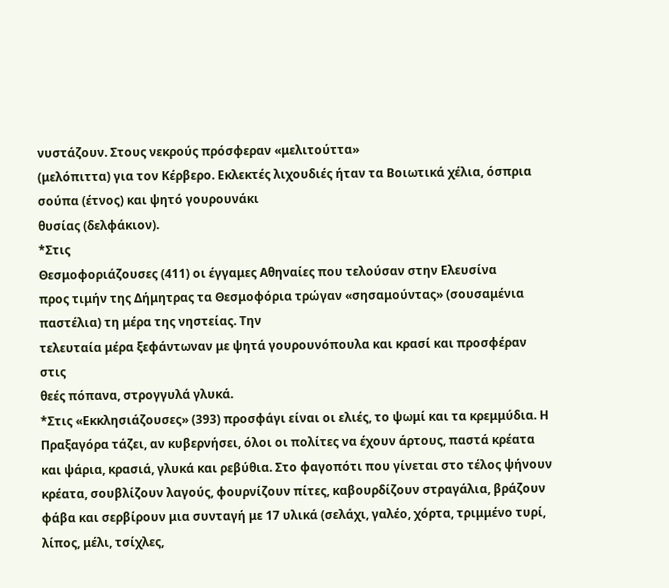νυστάζουν. Στους νεκρούς πρόσφεραν «μελιτούττα»
(μελόπιττα) για τον Κέρβερο. Εκλεκτές λιχουδιές ήταν τα Βοιωτικά χέλια, όσπρια
σούπα (έτνος) και ψητό γουρουνάκι
θυσίας (δελφάκιον).
*Στις
Θεσμοφοριάζουσες (411) οι έγγαμες Αθηναίες που τελούσαν στην Ελευσίνα
προς τιμήν της Δήμητρας τα Θεσμοφόρια τρώγαν «σησαμούντας» (σουσαμένια παστέλια) τη μέρα της νηστείας. Την
τελευταία μέρα ξεφάντωναν με ψητά γουρουνόπουλα και κρασί και προσφέραν στις
θεές πόπανα, στρογγυλά γλυκά.
*Στις «Εκκλησιάζουσες» (393) προσφάγι είναι οι ελιές, το ψωμί και τα κρεμμύδια. Η Πραξαγόρα τάζει, αν κυβερνήσει, όλοι οι πολίτες να έχουν άρτους, παστά κρέατα και ψάρια, κρασιά, γλυκά και ρεβύθια. Στο φαγοπότι που γίνεται στο τέλος ψήνουν κρέατα, σουβλίζουν λαγούς, φουρνίζουν πίτες, καβουρδίζουν στραγάλια, βράζουν φάβα και σερβίρουν μια συνταγή με 17 υλικά (σελάχι, γαλέο, χόρτα, τριμμένο τυρί, λίπος, μέλι, τσίχλες,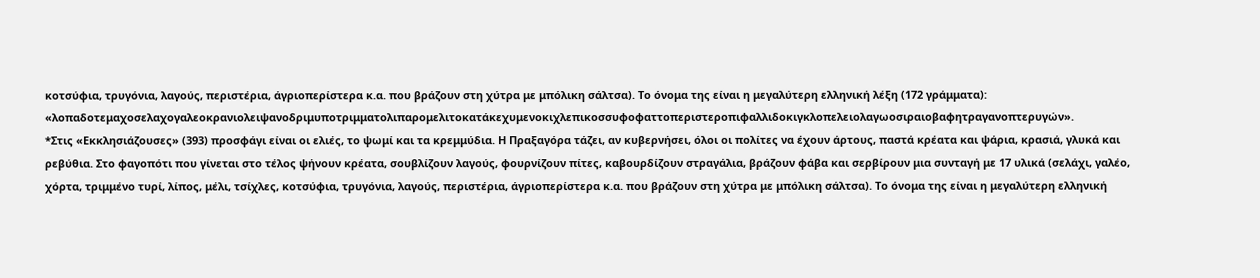κοτσύφια, τρυγόνια, λαγούς, περιστέρια, άγριοπερίστερα κ.α. που βράζουν στη χύτρα με μπόλικη σάλτσα). Το όνομα της είναι η μεγαλύτερη ελληνική λέξη (172 γράμματα): «λοπαδοτεμαχοσελαχογαλεοκρανιολειψανοδριμυποτριμματολιπαρομελιτοκατάκεχυμενοκιχλεπικοσσυφοφαττοπεριστεροπιφαλλιδοκιγκλοπελειολαγωοσιραιοβαφητραγανοπτερυγών».
*Στις «Εκκλησιάζουσες» (393) προσφάγι είναι οι ελιές, το ψωμί και τα κρεμμύδια. Η Πραξαγόρα τάζει, αν κυβερνήσει, όλοι οι πολίτες να έχουν άρτους, παστά κρέατα και ψάρια, κρασιά, γλυκά και ρεβύθια. Στο φαγοπότι που γίνεται στο τέλος ψήνουν κρέατα, σουβλίζουν λαγούς, φουρνίζουν πίτες, καβουρδίζουν στραγάλια, βράζουν φάβα και σερβίρουν μια συνταγή με 17 υλικά (σελάχι, γαλέο, χόρτα, τριμμένο τυρί, λίπος, μέλι, τσίχλες, κοτσύφια, τρυγόνια, λαγούς, περιστέρια, άγριοπερίστερα κ.α. που βράζουν στη χύτρα με μπόλικη σάλτσα). Το όνομα της είναι η μεγαλύτερη ελληνική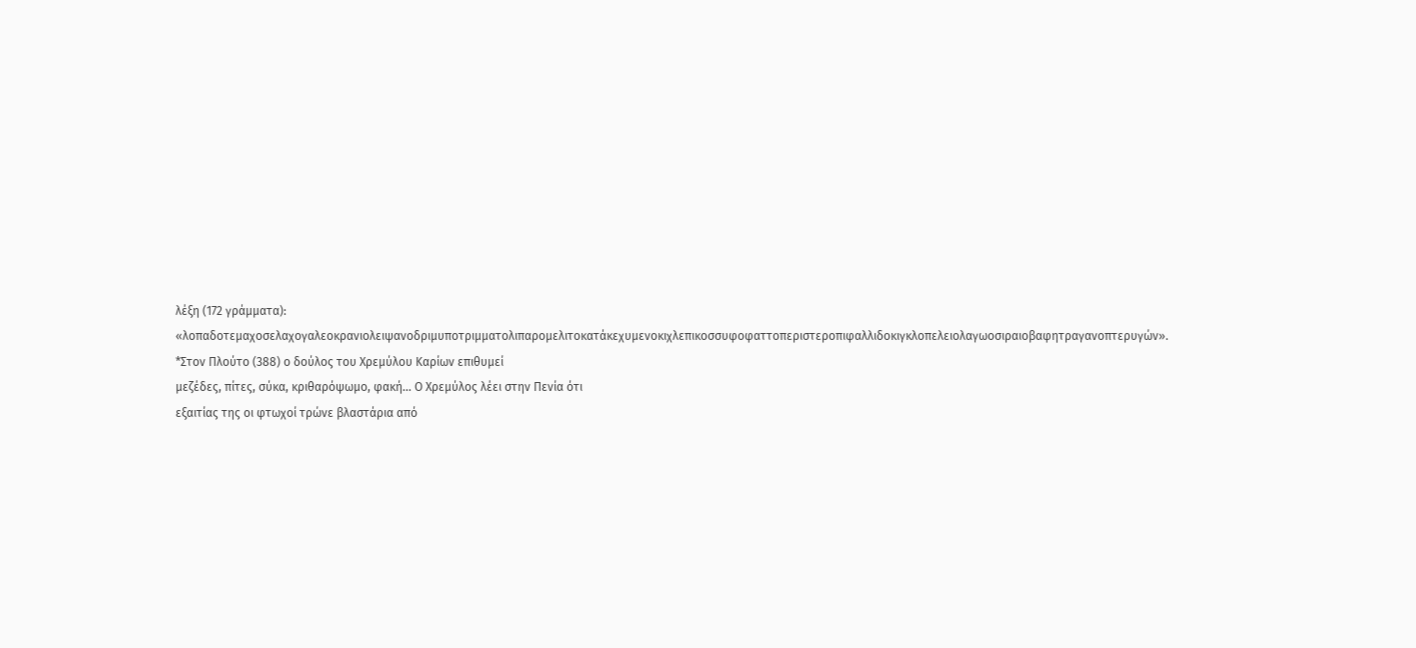λέξη (172 γράμματα): «λοπαδοτεμαχοσελαχογαλεοκρανιολειψανοδριμυποτριμματολιπαρομελιτοκατάκεχυμενοκιχλεπικοσσυφοφαττοπεριστεροπιφαλλιδοκιγκλοπελειολαγωοσιραιοβαφητραγανοπτερυγών».
*Στον Πλούτο (388) ο δούλος του Χρεμύλου Καρίων επιθυμεί
μεζέδες, πίτες, σύκα, κριθαρόψωμο, φακή… Ο Χρεμύλος λέει στην Πενία ότι
εξαιτίας της οι φτωχοί τρώνε βλαστάρια από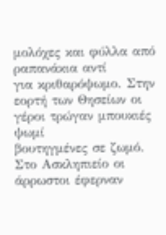μολόχες και φύλλα από ραπανάκια αντί
για κριθαρόψωμο. Στην εορτή των Θησείων οι γέροι τρώγαν μπουκιές ψωμί
βουτηγμένες σε ζωμό. Στο Ασκληπιείο οι άρρωστοι έφερναν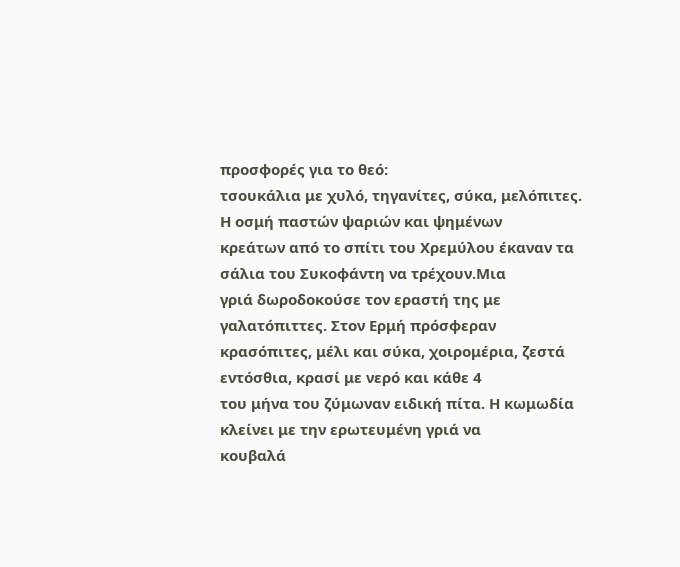προσφορές για το θεό:
τσουκάλια με χυλό, τηγανίτες, σύκα, μελόπιτες. Η οσμή παστών ψαριών και ψημένων
κρεάτων από το σπίτι του Χρεμύλου έκαναν τα σάλια του Συκοφάντη να τρέχουν.Μια
γριά δωροδοκούσε τον εραστή της με γαλατόπιττες. Στον Ερμή πρόσφεραν
κρασόπιτες, μέλι και σύκα, χοιρομέρια, ζεστά εντόσθια, κρασί με νερό και κάθε 4
του μήνα του ζύμωναν ειδική πίτα. Η κωμωδία κλείνει με την ερωτευμένη γριά να
κουβαλά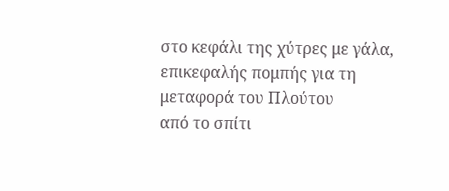στο κεφάλι της χύτρες με γάλα, επικεφαλής πομπής για τη μεταφορά του Πλούτου
από το σπίτι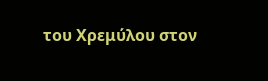του Χρεμύλου στον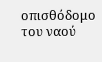οπισθόδομο του ναού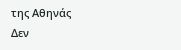της Αθηνάς
Δεν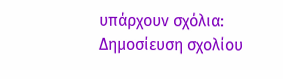υπάρχουν σχόλια:
Δημοσίευση σχολίου